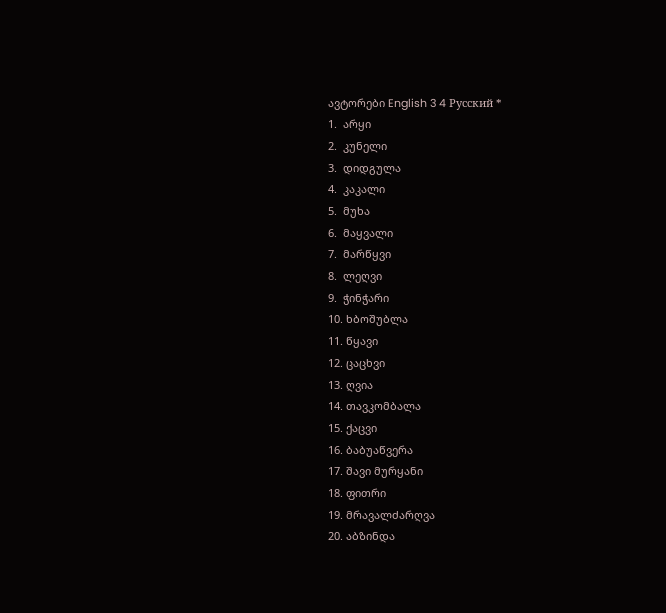ავტორები English 3 4 Русский *
1.  არყი
2.  კუნელი
3.  დიდგულა
4.  კაკალი
5.  მუხა
6.  მაყვალი
7.  მარწყვი
8.  ლეღვი
9.  ჭინჭარი
10. ხბოშუბლა
11. წყავი
12. ცაცხვი
13. ღვია
14. თავკომბალა
15. ქაცვი
16. ბაბუაწვერა
17. შავი მურყანი
18. ფითრი
19. მრავალძარღვა
20. აბზინდა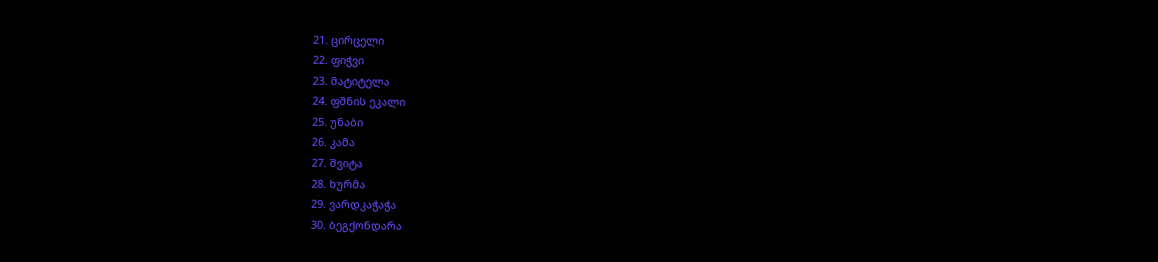21. ცირცელი
22. ფიჭვი
23. მატიტელა
24. ფშნის ეკალი
25. უნაბი
26. კამა
27. შვიტა
28. ხურმა
29. ვარდკაჭაჭა
30. ბეგქონდარა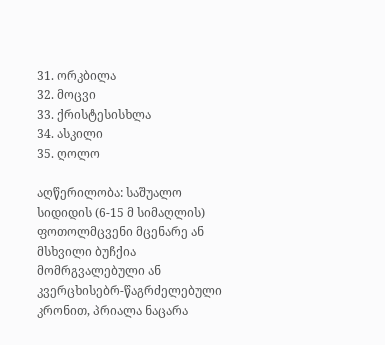31. ორკბილა
32. მოცვი
33. ქრისტესისხლა
34. ასკილი
35. ღოლო

აღწერილობა: საშუალო სიდიდის (6-15 მ სიმაღლის) ფოთოლმცვენი მცენარე ან მსხვილი ბუჩქია მომრგვალებული ან კვერცხისებრ-წაგრძელებული კრონით, პრიალა ნაცარა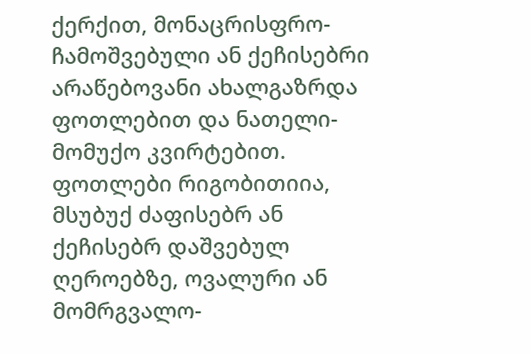ქერქით, მონაცრისფრო-ჩამოშვებული ან ქეჩისებრი არაწებოვანი ახალგაზრდა ფოთლებით და ნათელი-მომუქო კვირტებით. ფოთლები რიგობითიია, მსუბუქ ძაფისებრ ან ქეჩისებრ დაშვებულ ღეროებზე, ოვალური ან მომრგვალო-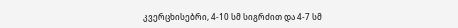კვერცხისებრი, 4-10 სმ სიგრძით და 4-7 სმ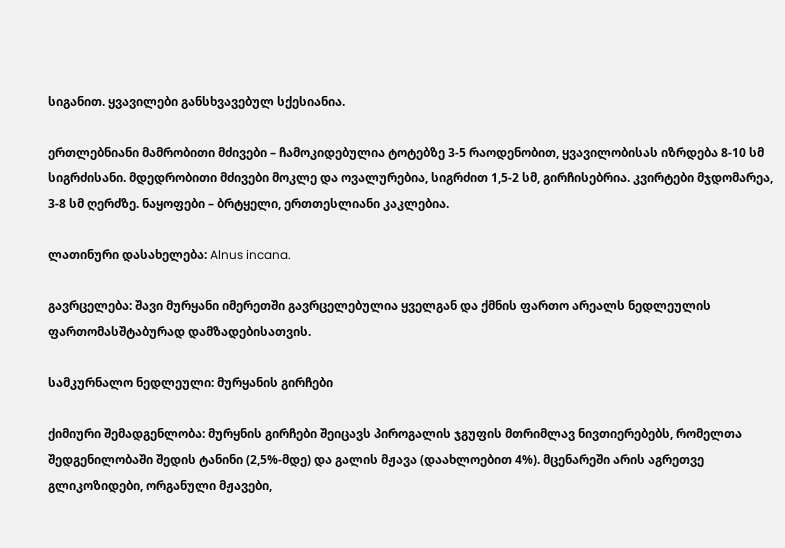სიგანით. ყვავილები განსხვავებულ სქესიანია.

ერთლებნიანი მამრობითი მძივები – ჩამოკიდებულია ტოტებზე 3-5 რაოდენობით, ყვავილობისას იზრდება 8-10 სმ სიგრძისანი. მდედრობითი მძივები მოკლე და ოვალურებია, სიგრძით 1,5-2 სმ, გირჩისებრია. კვირტები მჯდომარეა, 3-8 სმ ღერძზე. ნაყოფები – ბრტყელი, ერთთესლიანი კაკლებია.

ლათინური დასახელება: Alnus incana.

გავრცელება: შავი მურყანი იმერეთში გავრცელებულია ყველგან და ქმნის ფართო არეალს ნედლეულის ფართომასშტაბურად დამზადებისათვის.

სამკურნალო ნედლეული: მურყანის გირჩები

ქიმიური შემადგენლობა: მურყნის გირჩები შეიცავს პიროგალის ჯგუფის მთრიმლავ ნივთიერებებს, რომელთა შედგენილობაში შედის ტანინი (2,5%-მდე) და გალის მჟავა (დაახლოებით 4%). მცენარეში არის აგრეთვე გლიკოზიდები, ორგანული მჟავები,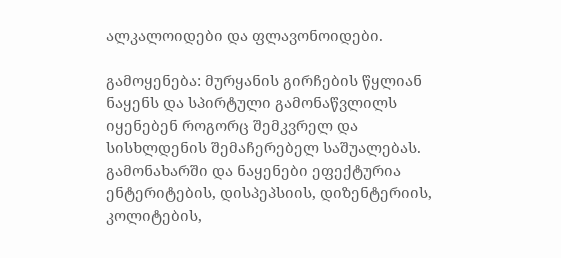ალკალოიდები და ფლავონოიდები.

გამოყენება: მურყანის გირჩების წყლიან ნაყენს და სპირტული გამონაწვლილს იყენებენ როგორც შემკვრელ და სისხლდენის შემაჩერებელ საშუალებას. გამონახარში და ნაყენები ეფექტურია ენტერიტების, დისპეპსიის, დიზენტერიის, კოლიტების,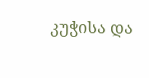კუჭისა და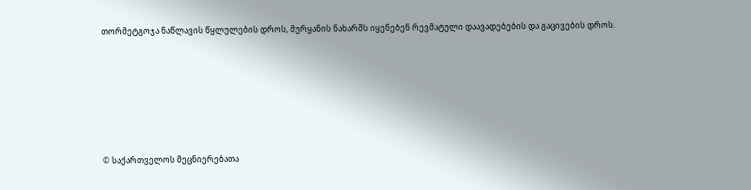თორმეტგოჯა ნაწლავის წყლულების დროს, მურყანის ნახარშს იყენებენ რევმატული დაავადებების და გაცივების დროს.







© საქართველოს მეცნიერებათა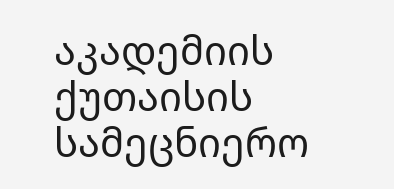აკადემიის ქუთაისის სამეცნიერო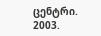ცენტრი. 2003.